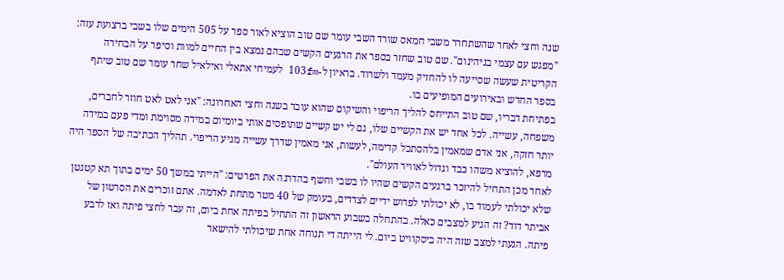שנה וחצי לאחר שהשתחרר משבי חמאס שורד השבי עומר שם טוב הוציא לאור ספר על 505 הימים שלו בשבי ברצועת עזה: "מפגש עם עצמי בגיהינום". שם טוב שחזר בספר את הרגעים הקשים שבהם נמצא בין החיים למוות וסיפר על הבחירה הקריטית שעשה שסייעה לו להחזיק מעמד ולשרוד. בראיון ל-103fm לעמיחי אתאלי ואילאיל שחר עומר שם טוב שיתף בספר החדש ובאירועים המופיעים בו.
בפתיחת דבריו, שם טוב התייחס להליך הריפוי והשיקום שהוא עובר בשנה וחצי האחרונה: "אני לאט לאט חוזר לחברים, משפחה, עשייה. לכל אחד יש את הקשיים שלו, גם לי יש קשיים שתופסים אותי ביומיום במידה מסוימת ומדי פעם במידה יותר חזקה, אני אדם שמאמין בלהסתכל קדימה, לעשות, אני מאמין שדרך עשייה מגיע הריפוי. תהליך הכתיבה של הספר היה מרפא, להוציא משהו כבד וגדול לאוויר העולם".
לאחר מכן התחיל להיזכר ברגעים הקשים שהיו לו בשבי וחשף בהדרגה את הפרטים: "הייתי במשך 50 ימים בתוך תא קטנטן שלא יכולתי לעמוד בו, לא יכולתי לפרוש ידיים לצדדים, בעומק של 40 מטר מתחת לאדמה. אתם זוכרים את הסרטון של אביתר דוד? זה הגיע למצבים כאלה. בהתחלה בשבוע הראשון זה התחיל בפיתה אחת ביום, זה עבר לחצי פיתה ואז לרבע פיתה. הגעתי למצב שזה היה ביסקוויט ביום. לי הייתה די תנוחה אחת שיכולתי להישאר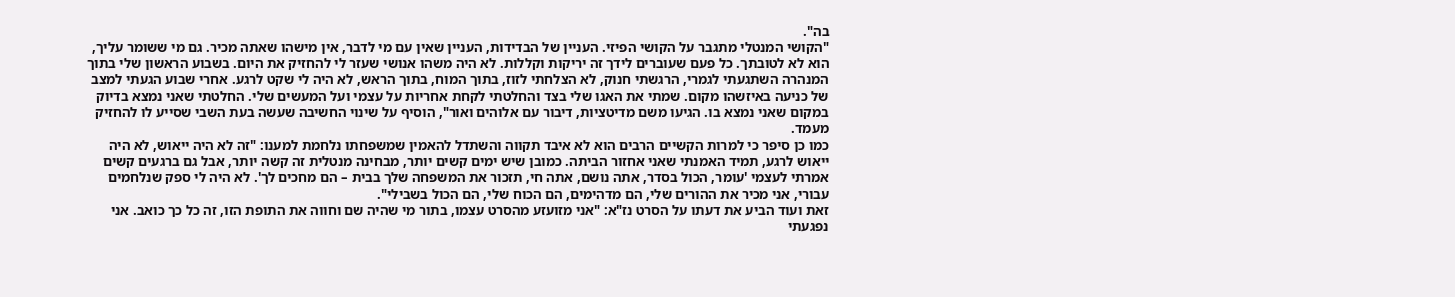בה".
"הקושי המנטלי מתגבר על הקושי הפיזי. העניין של הבדידות, העניין שאין עם מי לדבר, אין מישהו שאתה מכיר. גם מי ששומר עליך, הוא לא לטובתך. כל פעם שעוברים לידך זה יריקות וקללות. לא היה משהו אנושי שעזר לי להחזיק את היום. בשבוע הראשון שלי בתוך המנהרה השתגעתי לגמרי, הרגשתי חנוק, לא הצלחתי לזוז, בתוך המוח, בתוך הראש, לא היה לי שקט לרגע. אחרי שבוע הגעתי למצב של כניעה באיזשהו מקום. שמתי את האגו שלי בצד והחלטתי לקחת אחריות על עצמי ועל המעשים שלי. החלטתי שאני נמצא בדיוק במקום שאני נמצא בו. הגיעו משם מדיטציות, דיבור עם אלוהים ואור", הוסיף על שינוי החשיבה שעשה בעת השבי שסייע לו להחזיק מעמד.
כמו כן סיפר כי למרות הקשיים הרבים הוא לא איבד תקווה והשתדל להאמין שמשפחתו נלחמת למענו: "זה לא היה ייאוש, לא היה ייאוש לרגע, תמיד האמנתי שאני אחזור הביתה. כמובן שיש ימים קשים יותר, מבחינה מנטלית זה קשה יותר, אבל גם ברגעים קשים אמרתי לעצמי 'עומר, הכול בסדר, אתה נושם, אתה חי, תזכור את המשפחה שלך בבית – הם מחכים לך'. לא היה לי ספק שנלחמים עבורי, אני מכיר את ההורים שלי, הם מדהימים, הם הכוח שלי, הם הכול בשבילי".
זאת ועוד הביע את דעתו על הסרט נז"א: "אני מזועזע מהסרט עצמו, בתור מי שהיה שם וחווה את התופת הזו, זה כל כך כואב. אני נפגעתי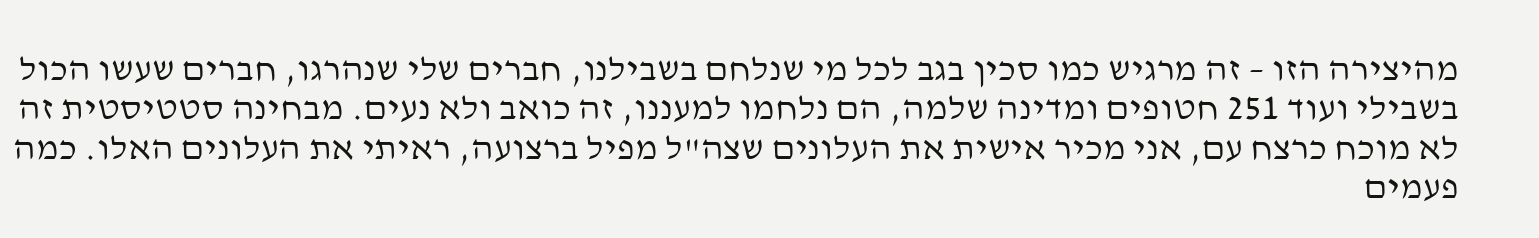מהיצירה הזו – זה מרגיש כמו סכין בגב לכל מי שנלחם בשבילנו, חברים שלי שנהרגו, חברים שעשו הכול בשבילי ועוד 251 חטופים ומדינה שלמה, הם נלחמו למעננו, זה כואב ולא נעים. מבחינה סטטיסטית זה לא מוכח כרצח עם, אני מכיר אישית את העלונים שצה"ל מפיל ברצועה, ראיתי את העלונים האלו. כמה פעמים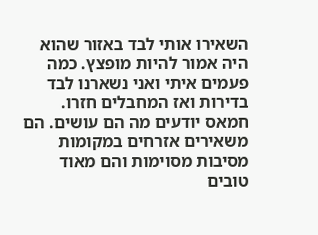השאירו אותי לבד באזור שהוא היה אמור להיות מופצץ. כמה פעמים איתי ואני נשארנו לבד בדירות ואז המחבלים חזרו. חמאס יודעים מה הם עושים. הם משאירים אזרחים במקומות מסיבות מסוימות והם מאוד טובים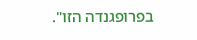בפרופגנדה הזו".